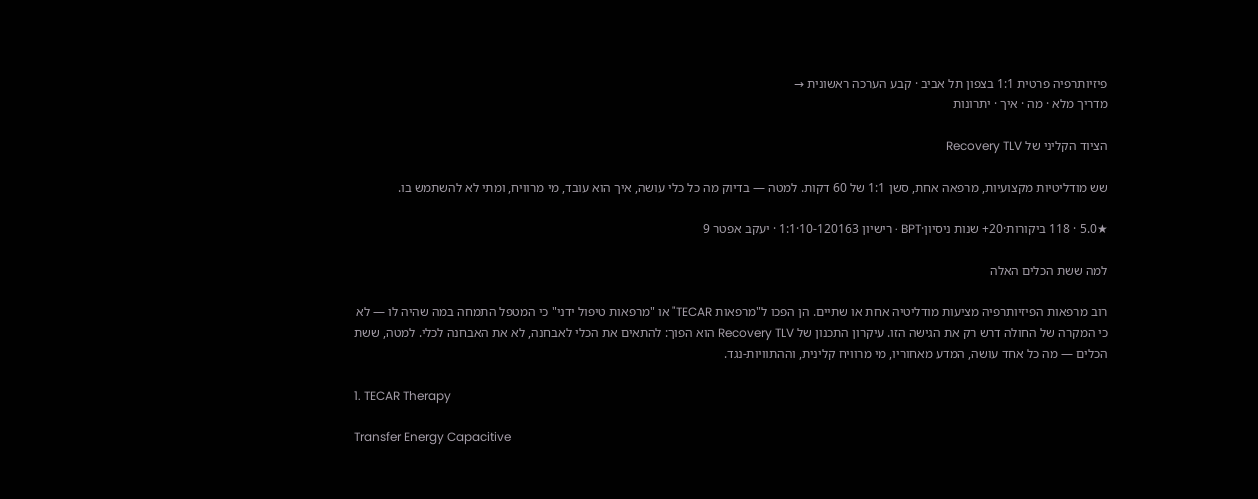פיזיותרפיה פרטית 1:1 בצפון תל אביב · קבע הערכה ראשונית →
מדריך מלא · מה · איך · יתרונות

הציוד הקליני של Recovery TLV

שש מודליטיות מקצועיות, מרפאה אחת, סשן 1:1 של 60 דקות. למטה — בדיוק מה כל כלי עושה, איך הוא עובד, מי מרוויח, ומתי לא להשתמש בו.

★5.0 · 118 ביקורות·20+ שנות ניסיון·BPT · רישיון 10-120163·1:1 · יעקב אפטר 9

למה ששת הכלים האלה

רוב מרפאות הפיזיותרפיה מציעות מודליטיה אחת או שתיים. הן הפכו ל"מרפאות TECAR" או "מרפאות טיפול ידני" כי המטפל התמחה במה שהיה לו — לא כי המקרה של החולה דרש רק את הגישה הזו. עיקרון התכנון של Recovery TLV הוא הפוך: להתאים את הכלי לאבחנה, לא את האבחנה לכלי. למטה, ששת הכלים — מה כל אחד עושה, המדע מאחוריו, מי מרוויח קלינית, וההתוויות-נגד.

1. TECAR Therapy

Transfer Energy Capacitive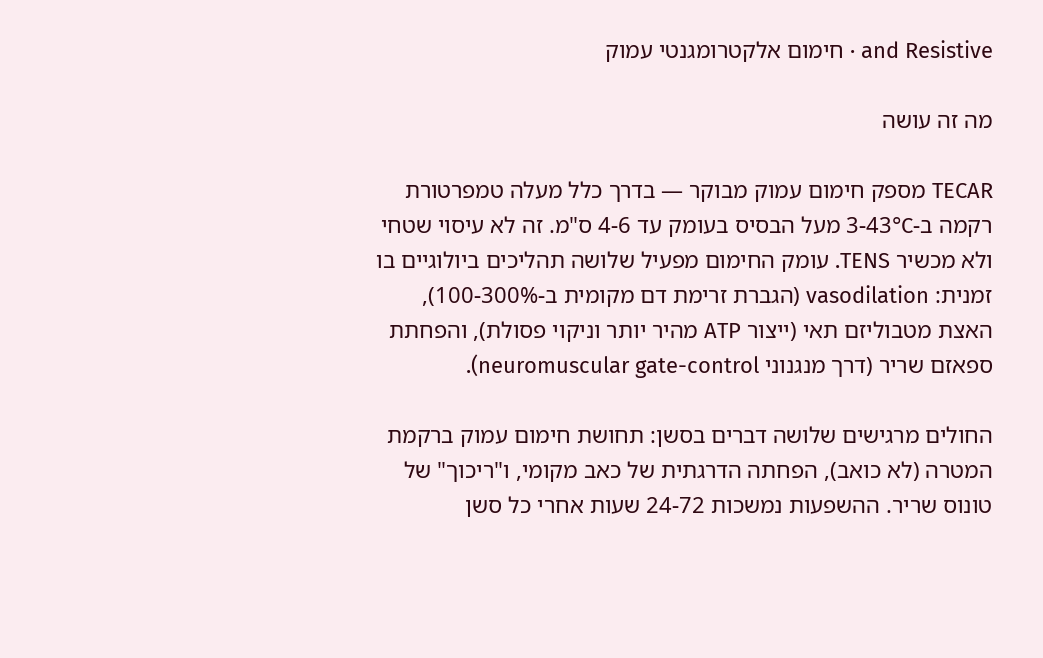and Resistive · חימום אלקטרומגנטי עמוק

מה זה עושה

TECAR מספק חימום עמוק מבוקר — בדרך כלל מעלה טמפרטורת רקמה ב-3-43°C מעל הבסיס בעומק עד 4-6 ס"מ. זה לא עיסוי שטחי ולא מכשיר TENS. עומק החימום מפעיל שלושה תהליכים ביולוגיים בו זמנית: vasodilation (הגברת זרימת דם מקומית ב-100-300%), האצת מטבוליזם תאי (ייצור ATP מהיר יותר וניקוי פסולת), והפחתת ספאזם שריר (דרך מנגנוני neuromuscular gate-control).

החולים מרגישים שלושה דברים בסשן: תחושת חימום עמוק ברקמת המטרה (לא כואב), הפחתה הדרגתית של כאב מקומי, ו"ריכוך" של טונוס שריר. ההשפעות נמשכות 24-72 שעות אחרי כל סשן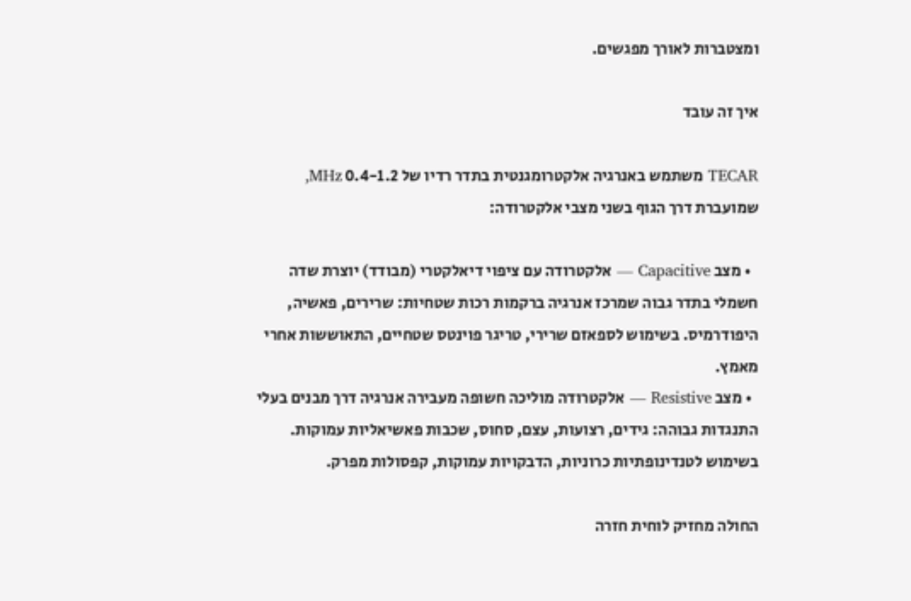ומצטברות לאורך מפגשים.

איך זה עובד

TECAR משתמש באנרגיה אלקטרומגנטית בתדר רדיו של 0.4-1.2 MHz, שמועברת דרך הגוף בשני מצבי אלקטרודה:

  • מצב Capacitive — אלקטרודה עם ציפוי דיאלקטרי (מבודד) יוצרת שדה חשמלי בתדר גבוה שמרכז אנרגיה ברקמות רכות שטחיות: שרירים, פאשיה, היפודרמיס. בשימוש לספאזם שרירי, טריגר פוינטס שטחיים, התאוששות אחרי מאמץ.
  • מצב Resistive — אלקטרודה מוליכה חשופה מעבירה אנרגיה דרך מבנים בעלי התנגדות גבוהה: גידים, רצועות, עצם, סחוס, שכבות פאשיאליות עמוקות. בשימוש לטנדינופתיות כרוניות, הדבקויות עמוקות, קפסולות מפרק.

החולה מחזיק לוחית חזרה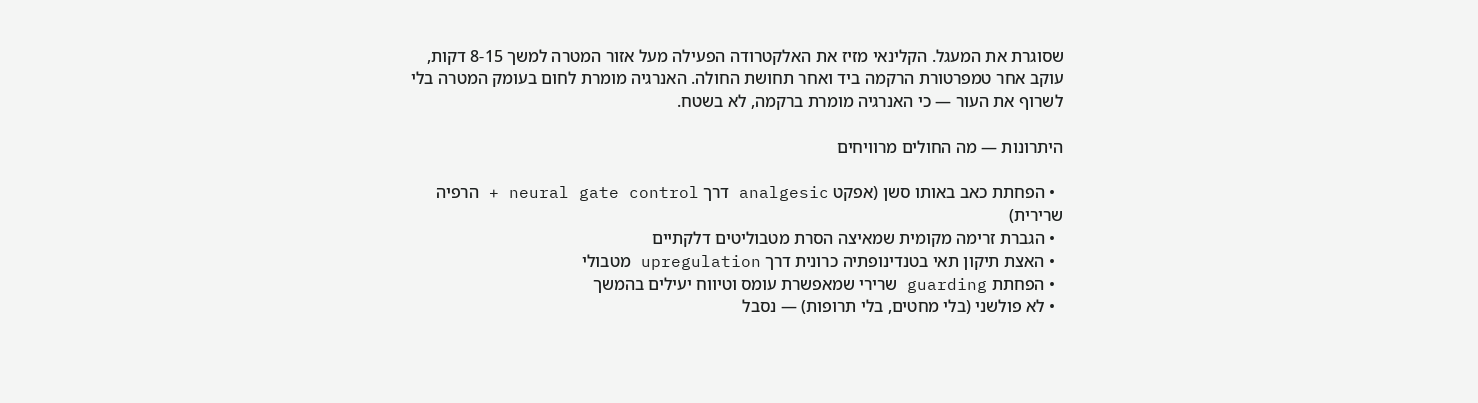שסוגרת את המעגל. הקלינאי מזיז את האלקטרודה הפעילה מעל אזור המטרה למשך 8-15 דקות, עוקב אחר טמפרטורת הרקמה ביד ואחר תחושת החולה. האנרגיה מומרת לחום בעומק המטרה בלי לשרוף את העור — כי האנרגיה מומרת ברקמה, לא בשטח.

היתרונות — מה החולים מרוויחים

  • הפחתת כאב באותו סשן (אפקט analgesic דרך neural gate control + הרפיה שרירית)
  • הגברת זרימה מקומית שמאיצה הסרת מטבוליטים דלקתיים
  • האצת תיקון תאי בטנדינופתיה כרונית דרך upregulation מטבולי
  • הפחתת guarding שרירי שמאפשרת עומס וטיווח יעילים בהמשך
  • לא פולשני (בלי מחטים, בלי תרופות) — נסבל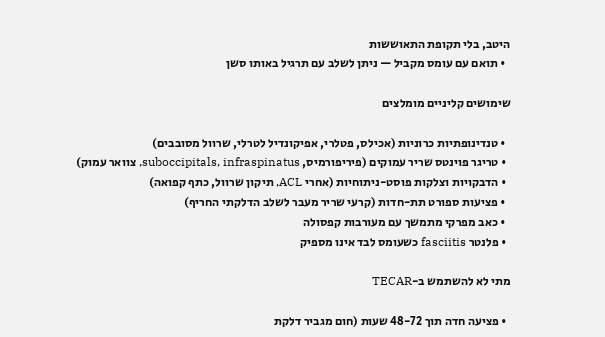היטב, בלי תקופת התאוששות
  • תואם עם עומס מקביל — ניתן לשלב עם תרגיל באותו סשן

שימושים קליניים מומלצים

  • טנדינופתיות כרוניות (אכילס, פטלרי, אפיקונדיל לטרלי, שרוול מסובבים)
  • טריגר פוינטס שריר עמוקים (פיריפורמיס, suboccipitals, infraspinatus, צוואר עמוק)
  • הדבקויות וצלקות פוסט-ניתוחיות (אחרי ACL, תיקון שרוול, כתף קפואה)
  • פציעות ספורט תת-חדות (קרעי שריר מעבר לשלב הדלקתי החריף)
  • כאב מפרקי מתמשך עם מעורבות קפסולה
  • פלנטר fasciitis כשעומס לבד אינו מספיק

מתי לא להשתמש ב-TECAR

  • פציעה חדה תוך 48-72 שעות (חום מגביר דלקת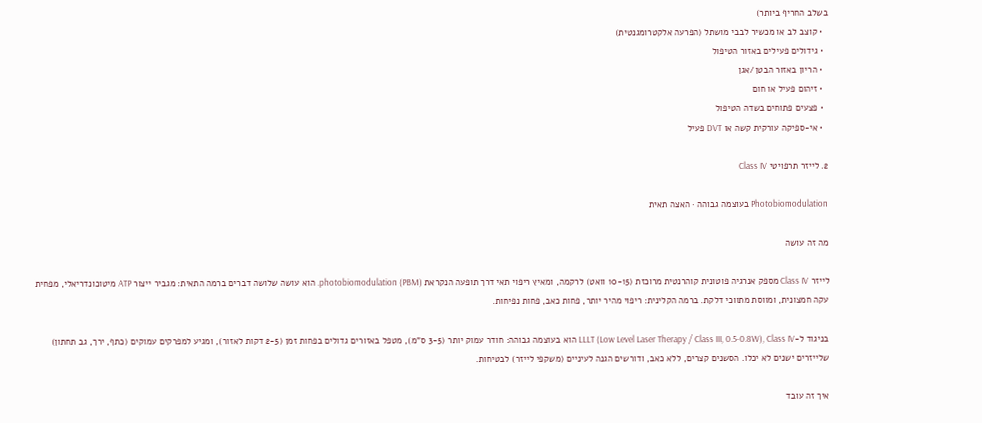בשלב החריף ביותר)
  • קוצב לב או מכשיר לבבי מושתל (הפרעה אלקטרומגנטית)
  • גידולים פעילים באזור הטיפול
  • הריון באזור הבטן/אגן
  • זיהום פעיל או חום
  • פצעים פתוחים בשדה הטיפול
  • אי-ספיקה עורקית קשה או DVT פעיל

2. לייזר תרפויטי Class IV

Photobiomodulation בעוצמה גבוהה · האצה תאית

מה זה עושה

לייזר Class IV מספק אנרגיה פוטונית קוהרנטית מרוכזת (10-15 וואט) לרקמה, ומאיץ ריפוי תאי דרך תופעה הנקראת photobiomodulation (PBM). הוא עושה שלושה דברים ברמה התאית: מגביר ייצור ATP מיטוכונדריאלי, מפחית עקה חמצונית, ומווסת מתווכי דלקת. ברמה הקלינית: ריפוי מהיר יותר, פחות כאב, פחות נפיחות.

בניגוד ל-LLLT (Low Level Laser Therapy / Class III, 0.5-0.8W), Class IV הוא בעוצמה גבוהה: חודר עמוק יותר (3-5 ס"מ), מטפל באזורים גדולים בפחות זמן (2-5 דקות לאזור), ומגיע למפרקים עמוקים (כתף, ירך, גב תחתון) שלייזרים ישנים לא יכלו. הסשנים קצרים, ללא כאב, ודורשים הגנה לעיניים (משקפי לייזר) לבטיחות.

איך זה עובד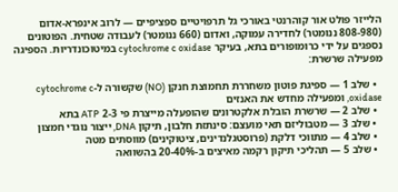הלייזר פולט אור קוהרנטי באורכי גל תרפויטיים ספציפיים — לרוב אינפרא-אדום (808-980 ננומטר) לחדירה עמוקה, ואדום (660 ננומטר) לעבודה שטחית. הפוטונים נספגים על ידי כרומופורים בתא, בעיקר cytochrome c oxidase במיטוכונדריות. הספיגה מפעילה שרשרת:

  • שלב 1 — ספיגת פוטון משחררת תחמוצת חנקן (NO) שקשורה ל-cytochrome c oxidase, ומפעילה מחדש את האנזים
  • שלב 2 — שרשרת הובלת אלקטרונים שהופעלה מייצרת פי 2-3 ATP בתא
  • שלב 3 — מטבוליזם תאי מועצם: סינתזת חלבון, תיקון DNA, ייצור נוגדי חמצון
  • שלב 4 — מתווכי דלקת (פרוסטגלנדינים, ציטוקינים) מווסתים מטה
  • שלב 5 — תהליכי תיקון רקמה מאיצים ב-20-40% בהשוואה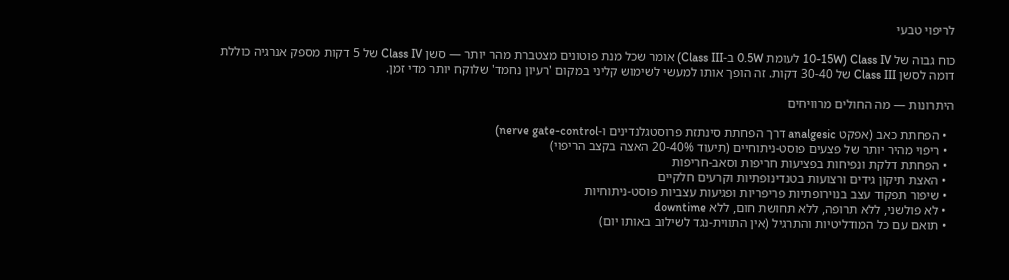לריפוי טבעי

כוח גבוה של Class IV (10-15W לעומת 0.5W ב-Class III) אומר שכל מנת פוטונים מצטברת מהר יותר — סשן Class IV של 5 דקות מספק אנרגיה כוללת דומה לסשן Class III של 30-40 דקות. זה הופך אותו למעשי לשימוש קליני במקום 'רעיון נחמד' שלוקח יותר מדי זמן.

היתרונות — מה החולים מרוויחים

  • הפחתת כאב (אפקט analgesic דרך הפחתת סינתזת פרוסטגלנדינים ו-nerve gate-control)
  • ריפוי מהיר יותר של פצעים פוסט-ניתוחיים (תיעוד 20-40% האצה בקצב הריפוי)
  • הפחתת דלקת ונפיחות בפציעות חריפות וסאב-חריפות
  • האצת תיקון גידים ורצועות בטנדינופתיות וקרעים חלקיים
  • שיפור תפקוד עצב בנוירופתיות פריפריות ופגיעות עצביות פוסט-ניתוחיות
  • לא פולשני, ללא תרופה, ללא תחושת חום, ללא downtime
  • תואם עם כל המודליטיות והתרגיל (אין התווית-נגד לשילוב באותו יום)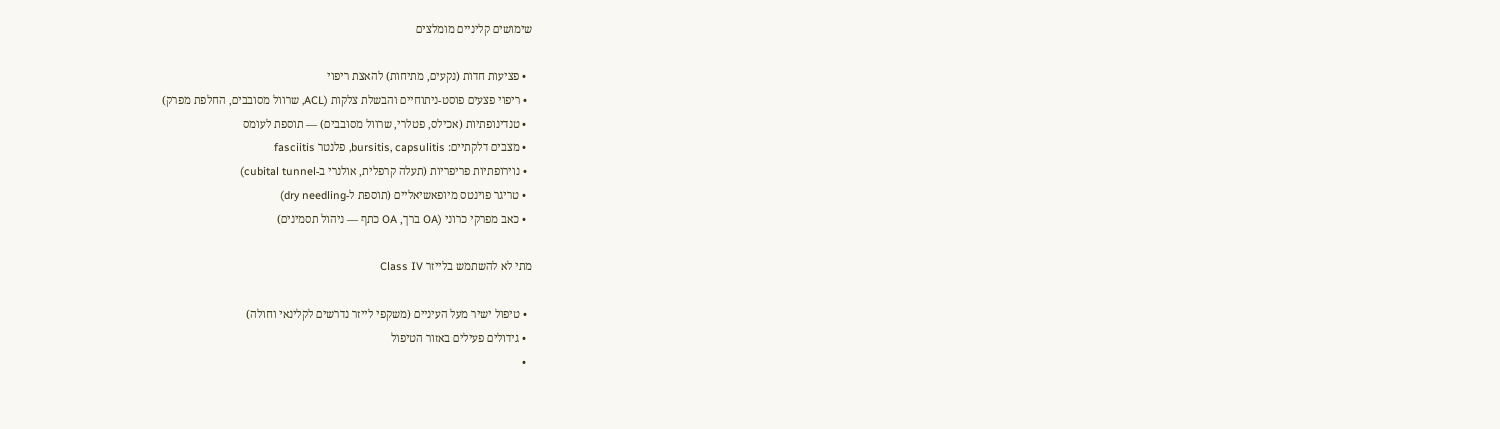שימושים קליניים מומלצים

  • פציעות חדות (נקעים, מתיחות) להאצת ריפוי
  • ריפוי פצעים פוסט-ניתוחיים והבשלת צלקות (ACL, שרוול מסובבים, החלפת מפרק)
  • טנדינופתיות (אכילס, פטלרי, שרוול מסובבים) — תוספת לעומס
  • מצבים דלקתיים: bursitis, capsulitis, פלנטר fasciitis
  • נוירופתיות פריפריות (תעלה קרפלית, אולנרי ב-cubital tunnel)
  • טריגר פוינטס מיופאשיאליים (תוספת ל-dry needling)
  • כאב מפרקי כרוני (OA ברך, OA כתף — ניהול תסמינים)

מתי לא להשתמש בלייזר Class IV

  • טיפול ישיר מעל העיניים (משקפי לייזר נדרשים לקלינאי וחולה)
  • גידולים פעילים באזור הטיפול
  •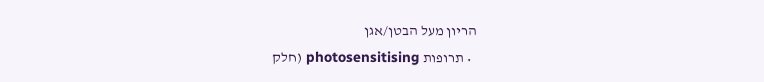הריון מעל הבטן/אגן
  • תרופות photosensitising (חלק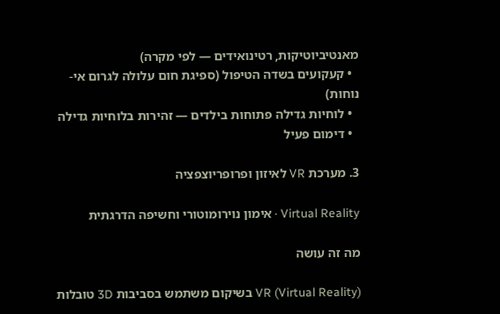מאנטיביוטיקות, רטינואידים — לפי מקרה)
  • קעקועים בשדה הטיפול (ספיגת חום עלולה לגרום אי-נוחות)
  • לוחיות גדילה פתוחות בילדים — זהירות בלוחיות גדילה
  • דימום פעיל

3. מערכת VR לאיזון ופרופריוצפציה

Virtual Reality · אימון נוירומוטורי וחשיפה הדרגתית

מה זה עושה

VR (Virtual Reality) בשיקום משתמש בסביבות 3D טובלות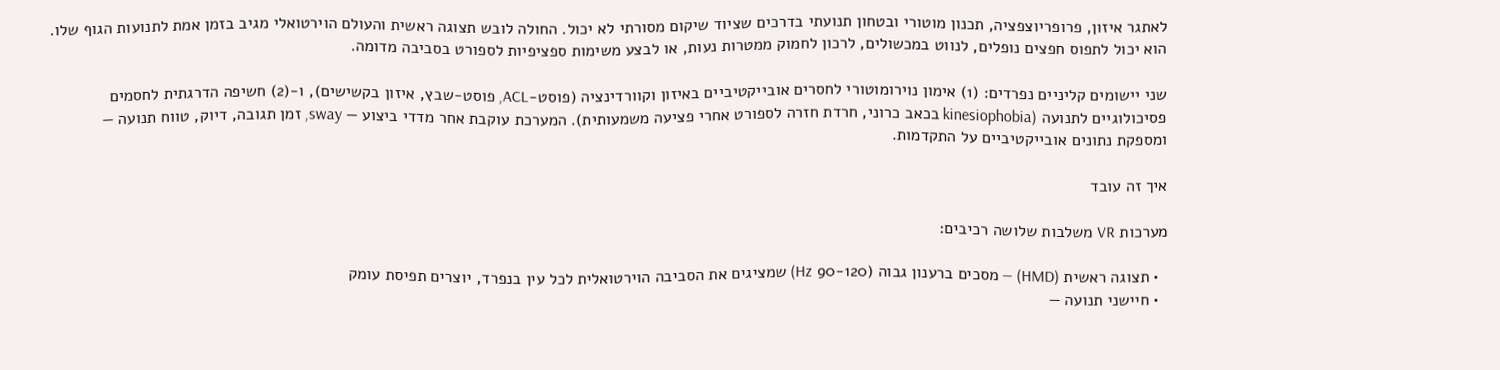לאתגר איזון, פרופריוצפציה, תכנון מוטורי ובטחון תנועתי בדרכים שציוד שיקום מסורתי לא יכול. החולה לובש תצוגה ראשית והעולם הוירטואלי מגיב בזמן אמת לתנועות הגוף שלו. הוא יכול לתפוס חפצים נופלים, לנווט במכשולים, לרכון לחמוק ממטרות נעות, או לבצע משימות ספציפיות לספורט בסביבה מדומה.

שני יישומים קליניים נפרדים: (1) אימון נוירומוטורי לחסרים אובייקטיביים באיזון וקוורדינציה (פוסט-ACL, פוסט-שבץ, איזון בקשישים), ו-(2) חשיפה הדרגתית לחסמים פסיכולוגיים לתנועה (kinesiophobia בכאב כרוני, חרדת חזרה לספורט אחרי פציעה משמעותית). המערכת עוקבת אחר מדדי ביצוע — sway, זמן תגובה, דיוק, טווח תנועה — ומספקת נתונים אובייקטיביים על התקדמות.

איך זה עובד

מערכות VR משלבות שלושה רכיבים:

  • תצוגה ראשית (HMD) — מסכים ברענון גבוה (90-120 Hz) שמציגים את הסביבה הוירטואלית לכל עין בנפרד, יוצרים תפיסת עומק
  • חיישני תנועה —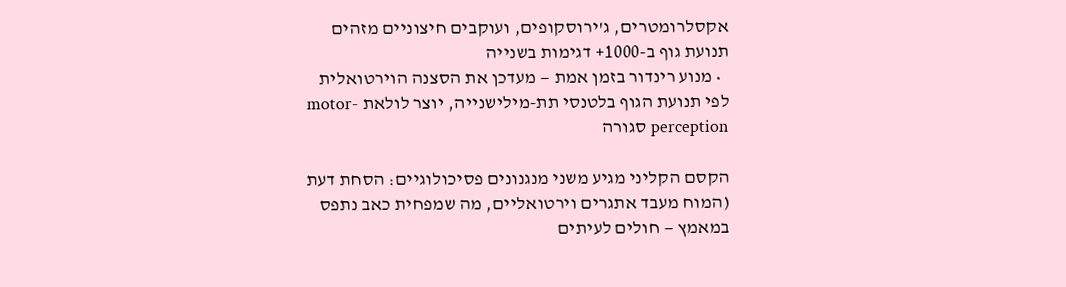אקסלרומטרים, ג'ירוסקופים, ועוקבים חיצוניים מזהים תנועת גוף ב-1000+ דגימות בשנייה
  • מנוע רינדור בזמן אמת — מעדכן את הסצנה הוירטואלית לפי תנועת הגוף בלטנסי תת-מילישנייה, יוצר לולאת motor-perception סגורה

הקסם הקליני מגיע משני מנגנונים פסיכולוגיים: הסחת דעת (המוח מעבד אתגרים וירטואליים, מה שמפחית כאב נתפס במאמץ — חולים לעיתים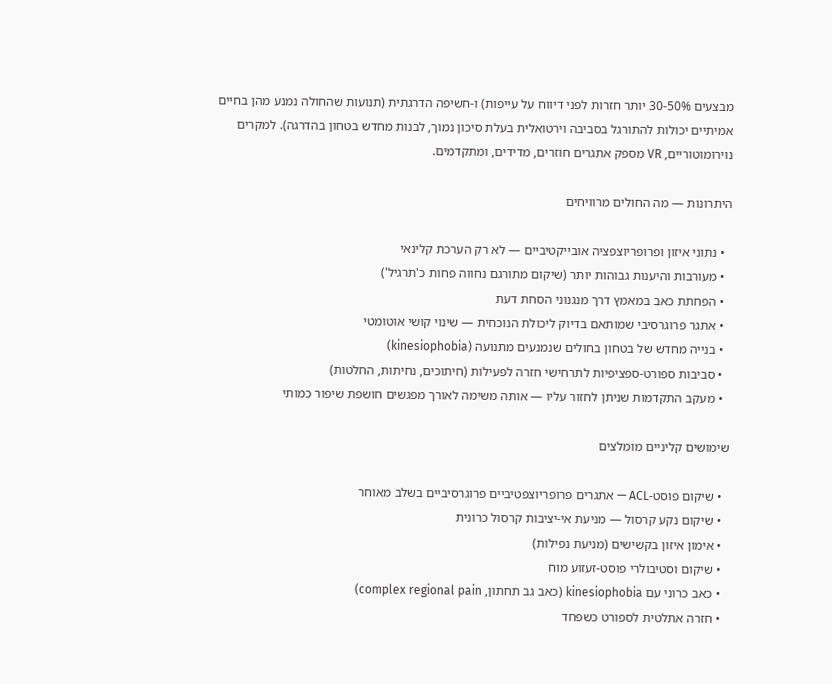מבצעים 30-50% יותר חזרות לפני דיווח על עייפות) ו-חשיפה הדרגתית (תנועות שהחולה נמנע מהן בחיים אמיתיים יכולות להתורגל בסביבה וירטואלית בעלת סיכון נמוך, לבנות מחדש בטחון בהדרגה). למקרים נוירומוטוריים, VR מספק אתגרים חוזרים, מדידים, ומתקדמים.

היתרונות — מה החולים מרוויחים

  • נתוני איזון ופרופריוצפציה אובייקטיביים — לא רק הערכת קלינאי
  • מעורבות והיענות גבוהות יותר (שיקום מתורגם נחווה פחות כ'תרגיל')
  • הפחתת כאב במאמץ דרך מנגנוני הסחת דעת
  • אתגר פרוגרסיבי שמותאם בדיוק ליכולת הנוכחית — שינוי קושי אוטומטי
  • בנייה מחדש של בטחון בחולים שנמנעים מתנועה (kinesiophobia)
  • סביבות ספורט-ספציפיות לתרחישי חזרה לפעילות (חיתוכים, נחיתות, החלטות)
  • מעקב התקדמות שניתן לחזור עליו — אותה משימה לאורך מפגשים חושפת שיפור כמותי

שימושים קליניים מומלצים

  • שיקום פוסט-ACL — אתגרים פרופריוצפטיביים פרוגרסיביים בשלב מאוחר
  • שיקום נקע קרסול — מניעת אי-יציבות קרסול כרונית
  • אימון איזון בקשישים (מניעת נפילות)
  • שיקום וסטיבולרי פוסט-זעזוע מוח
  • כאב כרוני עם kinesiophobia (כאב גב תחתון, complex regional pain)
  • חזרה אתלטית לספורט כשפחד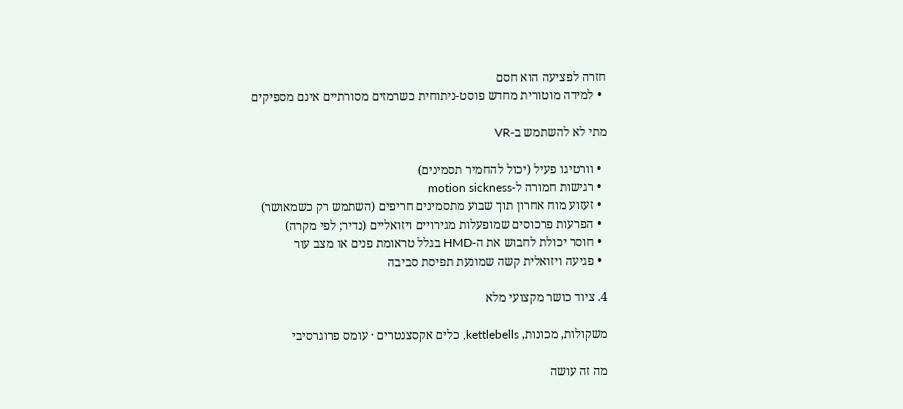חזרה לפציעה הוא חסם
  • למידה מוטורית מחדש פוסט-ניתוחית כשרמזים מסורתיים אינם מספיקים

מתי לא להשתמש ב-VR

  • וורטיגו פעיל (יכול להחמיר תסמינים)
  • רגישות חמורה ל-motion sickness
  • זעזוע מוח אחרון תוך שבוע מתסמינים חריפים (השתמש רק כשמאושר)
  • הפרעות פרכוסים שמופעלות מגירויים ויזואליים (נדיר; לפי מקרה)
  • חוסר יכולת לחבוש את ה-HMD בגלל טראומת פנים או מצב עור
  • פגיעה ויזואלית קשה שמונעת תפיסת סביבה

4. ציוד כושר מקצועי מלא

משקולות, מכונות, kettlebells, כלים אקסצנטרים · עומס פרוגרסיבי

מה זה עושה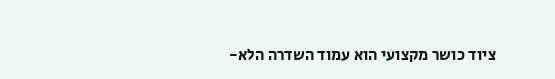ציוד כושר מקצועי הוא עמוד השדרה הלא-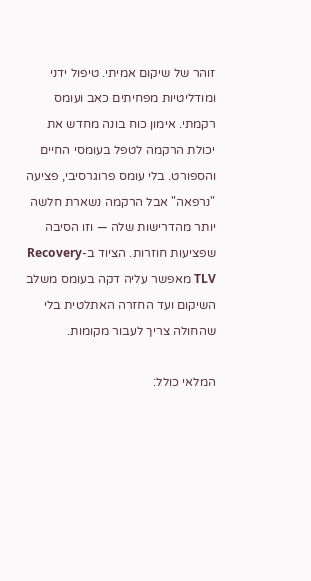זוהר של שיקום אמיתי. טיפול ידני ומודליטיות מפחיתים כאב ועומס רקמתי. אימון כוח בונה מחדש את יכולת הרקמה לטפל בעומסי החיים והספורט. בלי עומס פרוגרסיבי, פציעה "נרפאה" אבל הרקמה נשארת חלשה יותר מהדרישות שלה — וזו הסיבה שפציעות חוזרות. הציוד ב-Recovery TLV מאפשר עליה דקה בעומס משלב השיקום ועד החזרה האתלטית בלי שהחולה צריך לעבור מקומות.

המלאי כולל: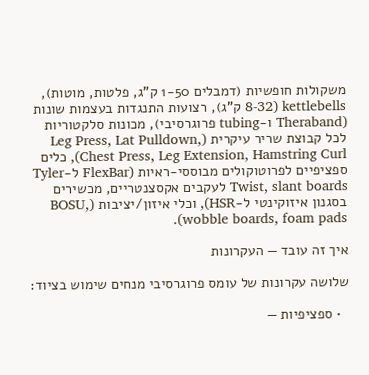משקולות חופשיות (דמבלים 1-50 ק"ג, פלטות, מוטות), kettlebells (8-32 ק"ג), רצועות התנגדות בעצמות שונות (Theraband ו-tubing פרוגרסיבי), מכונות סלקטוריות לכל קבוצת שריר עיקרית (Leg Press, Lat Pulldown, Chest Press, Leg Extension, Hamstring Curl), כלים ספציפיים לפרוטוקולים מבוססי-ראיות (FlexBar ל-Tyler Twist, slant boards לעקבים אקסצנטריים, מכשירים בסגנון איזוקינטי ל-HSR), וכלי איזון/יציבות (BOSU, wobble boards, foam pads).

איך זה עובד — העקרונות

שלושה עקרונות של עומס פרוגרסיבי מנחים שימוש בציוד:

  • ספציפיות —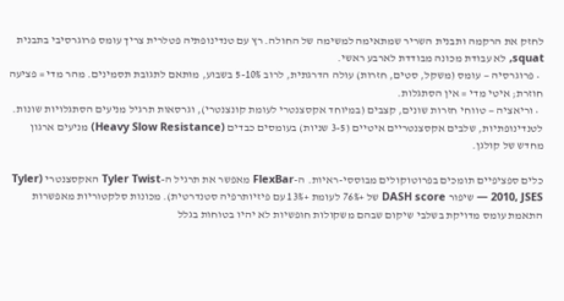לחזק את הרקמה ותבנית השריר שמתאימה למשימה של החולה. רץ עם טנדינופתיה פטלרית צריך עומס פרוגרסיבי בתבנית squat, לא עבודת מכונה מבודדת לארבע ראשי.
  • פרוגרסיה — עומס (משקל, סטים, חזרות) עולה הדרגתית, לרוב 5-10% בשבוע, מותאם לתגובת תסמינים. מהר מדי = פציעה חוזרת; איטי מדי = אין הסתגלות.
  • וריאציה — טווחי חזרות שונים, קצבים (במיוחד אקסצנטרי לעומת קונצנטרי), וגרסאות תרגיל מניעים הסתגלויות שונות. לטנדינופתיות, שלבים אקסצנטריים איטיים (3-5 שניות) בעומסים כבדים (Heavy Slow Resistance) מניעים ארגון מחדש של קולגן.

כלים ספציפיים תומכים בפרוטוקולים מבוססי-ראיות. ה-FlexBar מאפשר את תרגיל ה-Tyler Twist האקסצנטרי (Tyler 2010, JSES — שיפור DASH score של +76% לעומת +13% עם פיזיותרפיה סטנדרטית). מכונות סלקטוריות מאפשרות התאמת עומס מדויקת בשלבי שיקום שבהם משקולות חופשיות לא יהיו בטוחות בגלל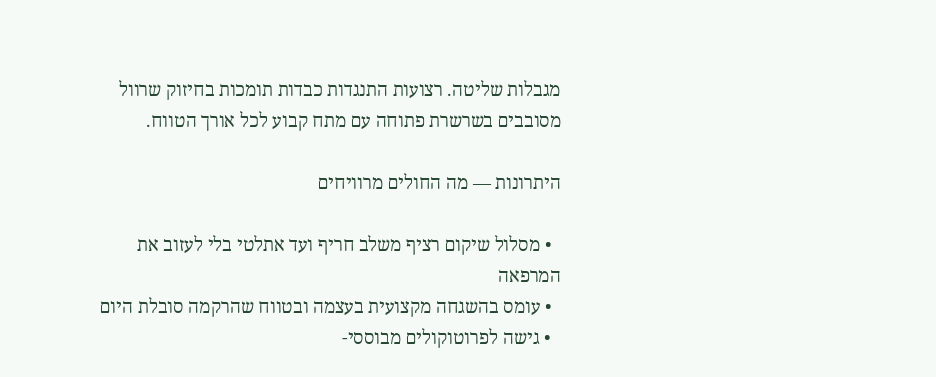מגבלות שליטה. רצועות התנגדות כבדות תומכות בחיזוק שרוול מסובבים בשרשרת פתוחה עם מתח קבוע לכל אורך הטווח.

היתרונות — מה החולים מרוויחים

  • מסלול שיקום רציף משלב חריף ועד אתלטי בלי לעזוב את המרפאה
  • עומס בהשגחה מקצועית בעצמה ובטווח שהרקמה סובלת היום
  • גישה לפרוטוקולים מבוססי-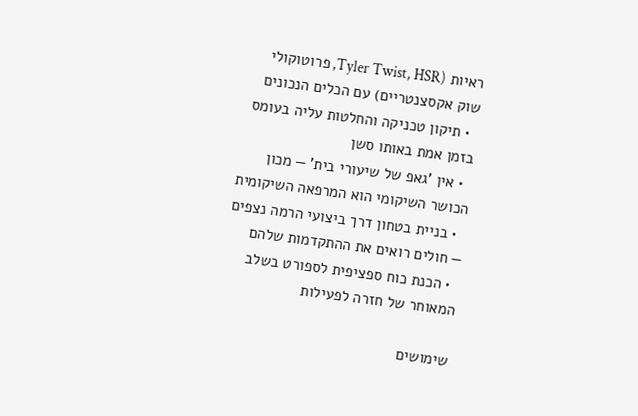ראיות (Tyler Twist, HSR, פרוטוקולי שוק אקסצנטריים) עם הכלים הנכונים
  • תיקון טכניקה והחלטות עליה בעומס בזמן אמת באותו סשן
  • אין 'גאפ של שיעורי בית' — מכון הכושר השיקומי הוא המרפאה השיקומית
  • בניית בטחון דרך ביצועי הרמה נצפים — חולים רואים את ההתקדמות שלהם
  • הכנת כוח ספציפית לספורט בשלב המאוחר של חזרה לפעילות

שימושים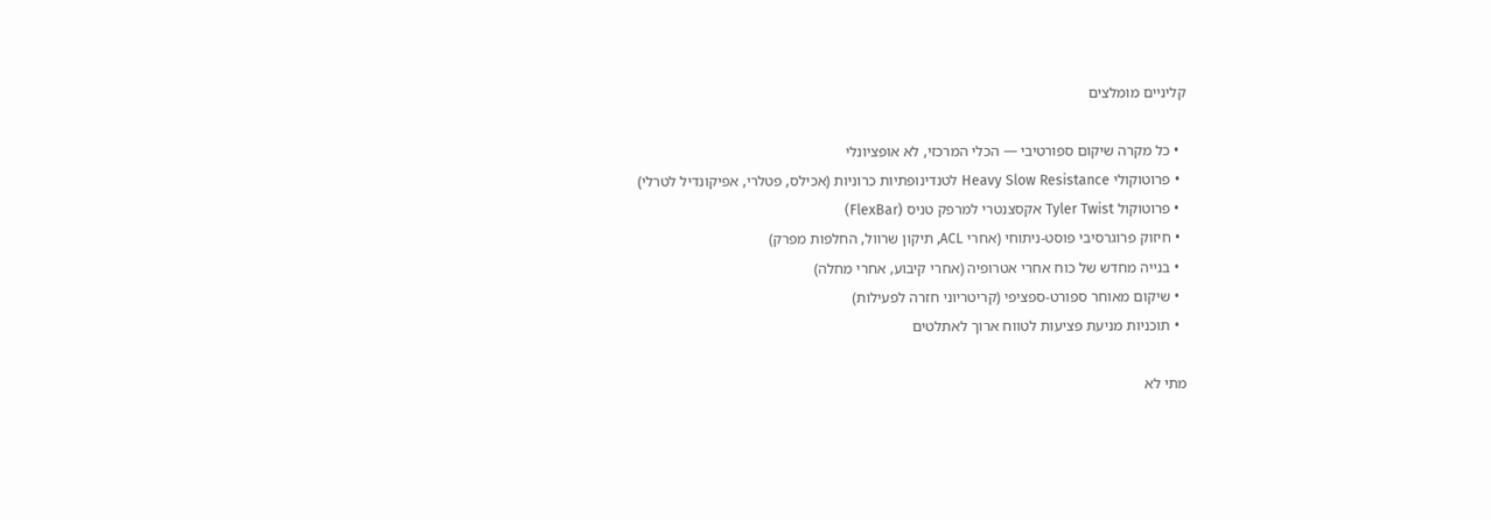קליניים מומלצים

  • כל מקרה שיקום ספורטיבי — הכלי המרכזי, לא אופציונלי
  • פרוטוקולי Heavy Slow Resistance לטנדינופתיות כרוניות (אכילס, פטלרי, אפיקונדיל לטרלי)
  • פרוטוקול Tyler Twist אקסצנטרי למרפק טניס (FlexBar)
  • חיזוק פרוגרסיבי פוסט-ניתוחי (אחרי ACL, תיקון שרוול, החלפות מפרק)
  • בנייה מחדש של כוח אחרי אטרופיה (אחרי קיבוע, אחרי מחלה)
  • שיקום מאוחר ספורט-ספציפי (קריטריוני חזרה לפעילות)
  • תוכניות מניעת פציעות לטווח ארוך לאתלטים

מתי לא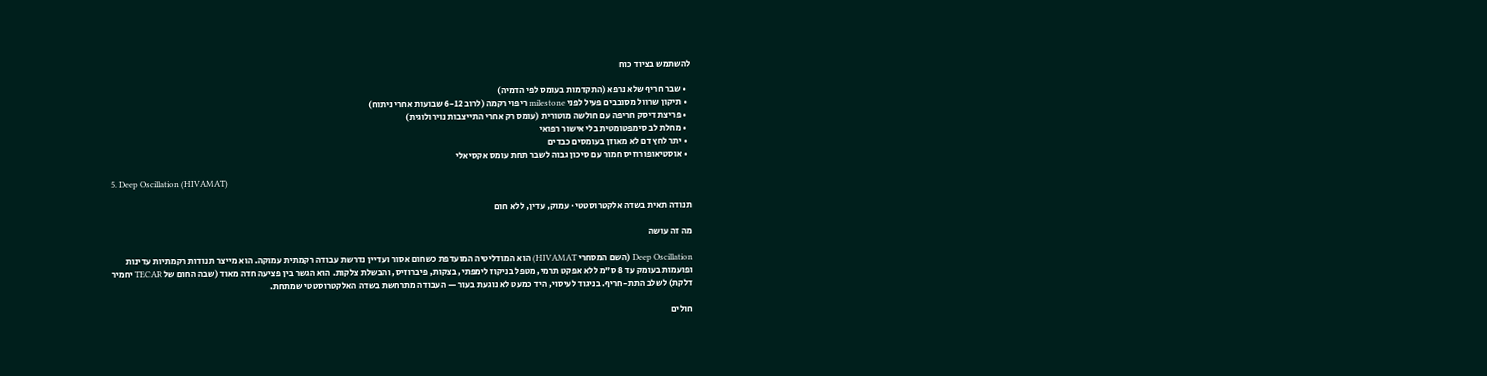להשתמש בציוד כוח

  • שבר חריף שלא נרפא (התקדמות בעומס לפי הדמיה)
  • תיקון שרוול מסובבים פעיל לפני milestone ריפוי רקמה (לרוב 6-12 שבועות אחרי ניתוח)
  • פריצת דיסק חריפה עם חולשה מוטורית (עומס רק אחרי התייצבות נוירולוגית)
  • מחלת לב סימפטומטית בלי אישור רפואי
  • יתר לחץ דם לא מאוזן בעומסים כבדים
  • אוסטיאופורוזיס חמור עם סיכון גבוה לשבר תחת עומס אקסיאלי

5. Deep Oscillation (HIVAMAT)

תנודה תאית בשדה אלקטרוסטטי · עמוק, עדין, ללא חום

מה זה עושה

Deep Oscillation (השם המסחרי HIVAMAT) הוא המודליטיה המועדפת כשחום אסור ועדיין נדרשת עבודה רקמתית עמוקה. הוא מייצר תנודות רקמתיות עדינות ופועמות בעומק עד 8 ס"מ ללא אפקט תרמי, מטפל בניקוז לימפתי, בצקות, פיברוזיס, והבשלת צלקות. הוא הגשר בין פציעה חדה מאוד (שבה החום של TECAR יחמיר דלקת) לשלב התת-חריף. בניגוד לעיסוי, היד כמעט לא נוגעת בעור — העבודה מתרחשת בשדה האלקטרוסטטי שמתחת.

חולים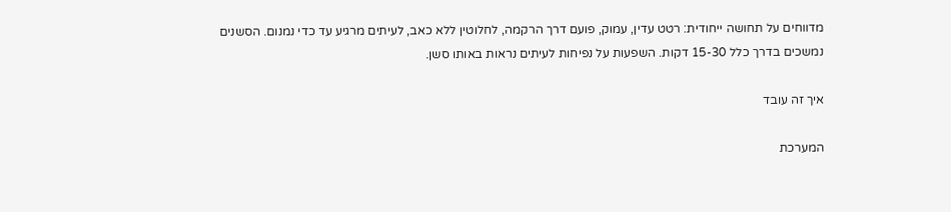מדווחים על תחושה ייחודית: רטט עדין, עמוק, פועם דרך הרקמה, לחלוטין ללא כאב, לעיתים מרגיע עד כדי נמנום. הסשנים נמשכים בדרך כלל 15-30 דקות. השפעות על נפיחות לעיתים נראות באותו סשן.

איך זה עובד

המערכת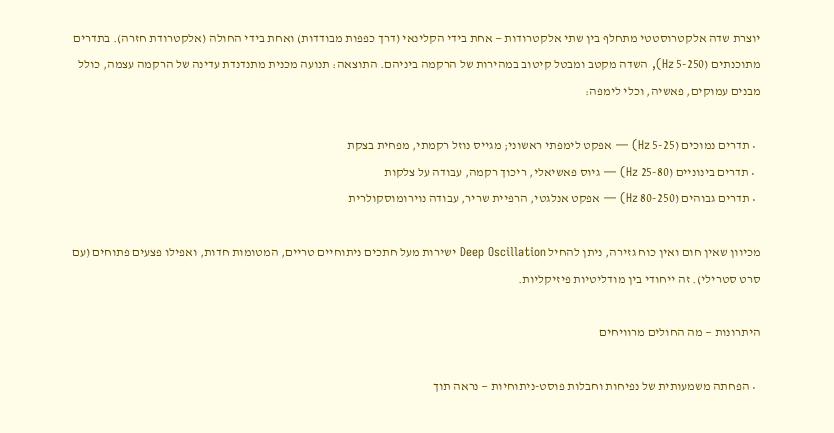יוצרת שדה אלקטרוסטטי מתחלף בין שתי אלקטרודות — אחת בידי הקלינאי (דרך כפפות מבודדות) ואחת בידי החולה (אלקטרודת חזרה). בתדרים מתוכנתים (5-250 Hz), השדה מקטב ומבטל קיטוב במהירות של הרקמה ביניהם. התוצאה: תנועה מכנית מתנדנדת עדינה של הרקמה עצמה, כולל מבנים עמוקים, פאשיה, וכלי לימפה:

  • תדרים נמוכים (5-25 Hz) — אפקט לימפתי ראשוני; מגייס נוזל רקמתי, מפחית בצקת
  • תדרים בינוניים (25-80 Hz) — גיוס פאשיאלי, ריכוך רקמה, עבודה על צלקות
  • תדרים גבוהים (80-250 Hz) — אפקט אנלגטי, הרפיית שריר, עבודה נוירומוסקולרית

מכיוון שאין חום ואין כוח גזירה, ניתן להחיל Deep Oscillation ישירות מעל חתכים ניתוחיים טריים, המטומות חדות, ואפילו פצעים פתוחים (עם סרט סטרילי). זה ייחודי בין מודליטיות פיזיקליות.

היתרונות — מה החולים מרוויחים

  • הפחתה משמעותית של נפיחות וחבלות פוסט-ניתוחיות — נראה תוך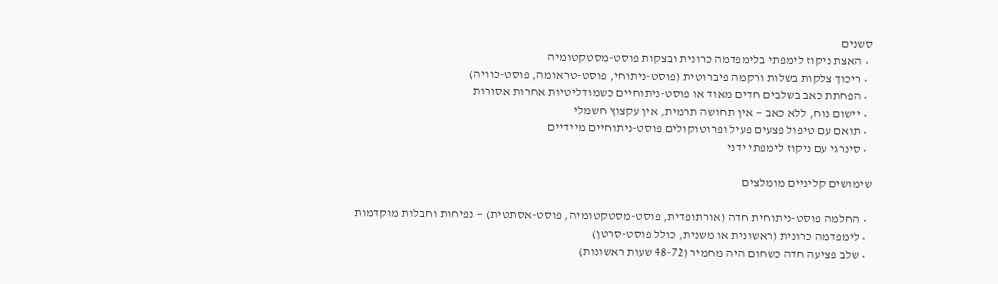סשנים
  • האצת ניקוז לימפתי בלימפדמה כרונית ובצקות פוסט-מסטקטומיה
  • ריכוך צלקות בשלות ורקמה פיברוטית (פוסט-ניתוחי, פוסט-טראומה, פוסט-כוויה)
  • הפחתת כאב בשלבים חדים מאוד או פוסט-ניתוחיים כשמודליטיות אחרות אסורות
  • יישום נוח, ללא כאב — אין תחושה תרמית, אין עקצוץ חשמלי
  • תואם עם טיפול פצעים פעיל ופרוטוקולים פוסט-ניתוחיים מיידיים
  • סינרגי עם ניקוז לימפתי ידני

שימושים קליניים מומלצים

  • החלמה פוסט-ניתוחית חדה (אורתופדית, פוסט-מסטקטומיה, פוסט-אסתטית) — נפיחות וחבלות מוקדמות
  • לימפדמה כרונית (ראשונית או משנית, כולל פוסט-סרטן)
  • שלב פציעה חדה כשחום היה מחמיר (48-72 שעות ראשונות)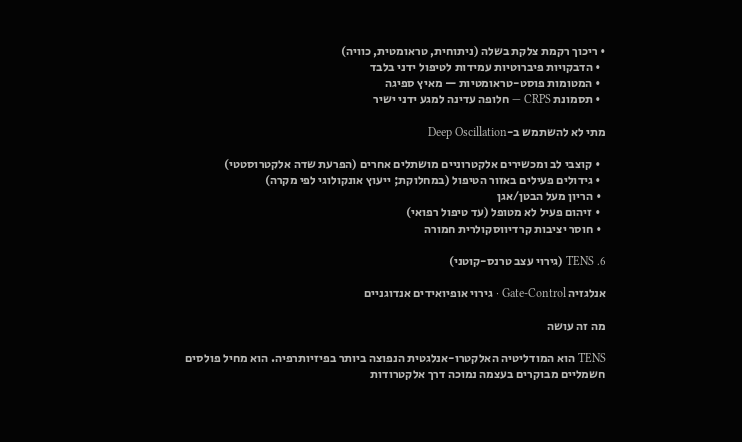• ריכוך רקמת צלקת בשלה (ניתוחית, טראומטית, כוויה)
  • הדבקויות פיברוטיות עמידות לטיפול ידני בלבד
  • המטומות פוסט-טראומטיות — מאיץ ספיגה
  • תסמונת CRPS — חלופה עדינה למגע ידני ישיר

מתי לא להשתמש ב-Deep Oscillation

  • קוצבי לב ומכשירים אלקטרוניים מושתלים אחרים (הפרעת שדה אלקטרוסטטי)
  • גידולים פעילים באזור הטיפול (במחלוקת; ייעוץ אונקולוגי לפי מקרה)
  • הריון מעל הבטן/אגן
  • זיהום פעיל לא מטופל (עד טיפול רפואי)
  • חוסר יציבות קרדיווסקולרית חמורה

6. TENS (גירוי עצב טרנס-קוטני)

אנלגזיה Gate-Control · גירוי אופיואידים אנדוגניים

מה זה עושה

TENS הוא המודליטיה האלקטרו-אנלגטית הנפוצה ביותר בפיזיותרפיה. הוא מחיל פולסים חשמליים מבוקרים בעצמה נמוכה דרך אלקטרודות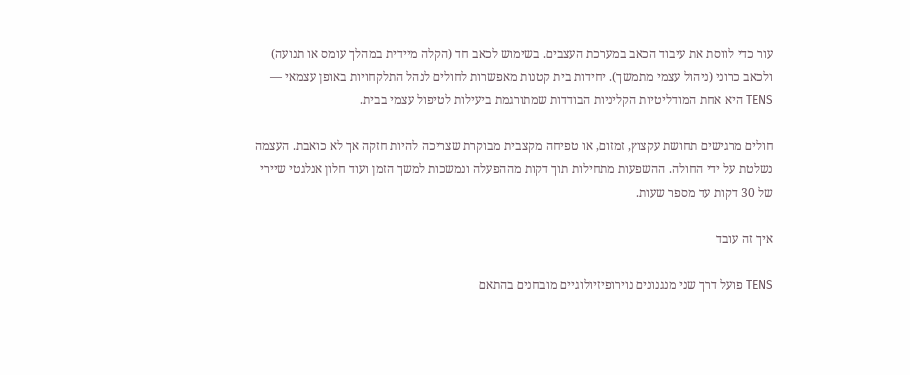עור כדי לווסת את עיבוד הכאב במערכת העצבים. בשימוש לכאב חד (הקלה מיידית במהלך עומס או תנועה) ולכאב כרוני (ניהול עצמי מתמשך). יחידות בית קטנות מאפשרות לחולים לנהל התלקחויות באופן עצמאי — TENS היא אחת המודליטיות הקליניות הבודדות שמתורגמת ביעילות לטיפול עצמי בבית.

חולים מרגישים תחושת עקצוץ, זמזום, או טפיחה מקצבית מבוקרת שצריכה להיות חזקה אך לא כואבת. העצמה נשלטת על ידי החולה. ההשפעות מתחילות תוך דקות מההפעלה ונמשכות למשך הזמן ועוד חלון אנלגטי שיירי של 30 דקות עד מספר שעות.

איך זה עובד

TENS פועל דרך שני מנגנונים נוירופיזיולוגיים מובחנים בהתאם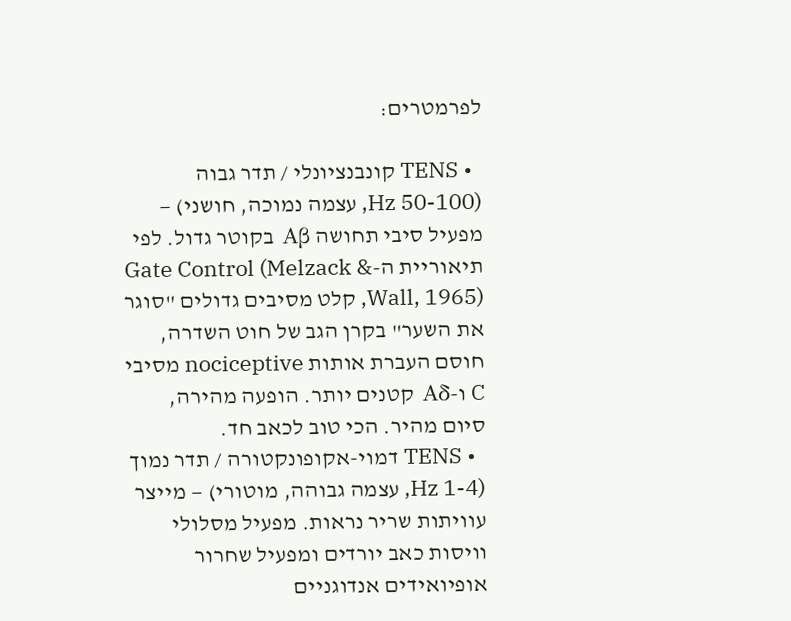לפרמטרים:

  • TENS קונבנציונלי / תדר גבוה (50-100 Hz, עצמה נמוכה, חושני) — מפעיל סיבי תחושה Aβ בקוטר גדול. לפי תיאוריית ה-Gate Control (Melzack & Wall, 1965), קלט מסיבים גדולים "סוגר את השער" בקרן הגב של חוט השדרה, חוסם העברת אותות nociceptive מסיבי C ו-Aδ קטנים יותר. הופעה מהירה, סיום מהיר. הכי טוב לכאב חד.
  • TENS דמוי-אקופונקטורה / תדר נמוך (1-4 Hz, עצמה גבוהה, מוטורי) — מייצר עוויתות שריר נראות. מפעיל מסלולי וויסות כאב יורדים ומפעיל שחרור אופיואידים אנדוגניים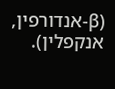(β-אנדורפין, אנקפלין).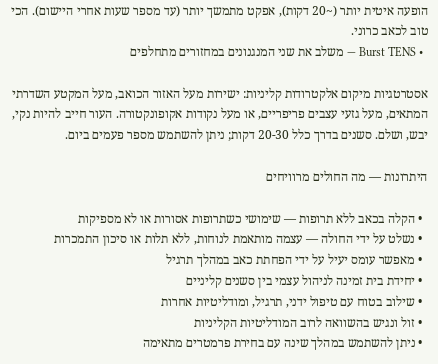הופעה איטית יותר (~20 דקות), אפקט מתמשך יותר (עד מספר שעות אחרי היישום). הכי טוב לכאב כרוני.
  • Burst TENS — משלב את שני המנגנונים במחזורים מתחלפים

אסטרטגיות מיקום אלקטרודות קליניות: ישירות מעל האזור הכואב, מעל המקטע השדרתי המתאים, מעל גזעי עצבים פריפריים, או מעל נקודות אקופונקטורה. העור חייב להיות נקי, יבש, ושלם. סשנים בדרך כלל 20-30 דקות; ניתן להשתמש מספר פעמים ביום.

היתרונות — מה החולים מרוויחים

  • הקלה בכאב ללא תרופות — שימושי כשתרופות אסורות או לא מספיקות
  • נשלט על ידי החולה — עצמה מותאמת לנוחות, ללא תלות או סיכון התמכרות
  • מאפשר עומס יעיל על ידי הפחתת כאב במהלך תרגיל
  • יחידת בית זמינה לניהול עצמי בין סשנים קליניים
  • שילוב בטוח עם טיפול ידני, תרגיל, ומודליטיות אחרות
  • זול ונגיש בהשוואה לרוב המודליטיות הקליניות
  • ניתן להשתמש במהלך שינה עם בחירת פרמטרים מתאימה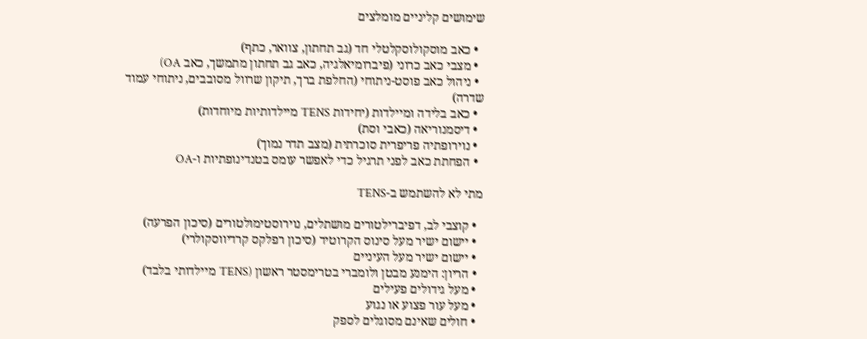שימושים קליניים מומלצים

  • כאב מוסקולוסקלטלי חד (גב תחתון, צוואר, כתף)
  • מצבי כאב כרוני (פיברומיאלגיה, כאב גב תחתון מתמשך, כאב OA)
  • ניהול כאב פוסט-ניתוחי (החלפת ברך, תיקון שרוול מסובבים, ניתוחי עמוד שדרה)
  • כאב בלידה ומיילדות (יחידות TENS מיילדותיות מיוחדות)
  • דיסמנוריאה (כאבי וסת)
  • נוירופתיה פריפרית סוכרתית (מצב תדר נמוך)
  • הפחתת כאב לפני תרגיל כדי לאפשר עומס בטנדינופתיות ו-OA

מתי לא להשתמש ב-TENS

  • קוצבי לב, דפיברילטורים מושתלים, נוירוסטימולטורים (סיכון הפרעה)
  • יישום ישיר מעל סינוס הקרוטיד (סיכון רפלקס קרדיווסקולרי)
  • יישום ישיר מעל העיניים
  • הריון: הימנע מבטן ולומברי בטרימסטר ראשון (TENS מיילדותי בלבד)
  • מעל גידולים פעילים
  • מעל עור פצוע או נגוע
  • חולים שאינם מסוגלים לספק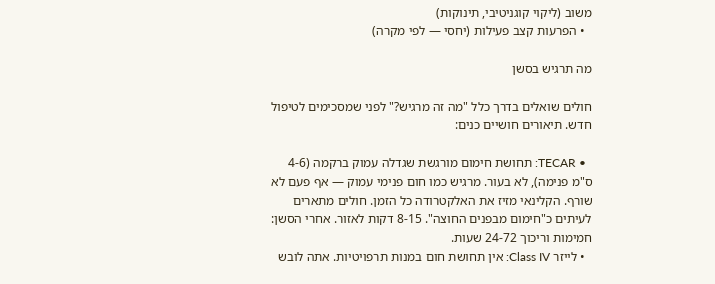משוב (ליקוי קוגניטיבי, תינוקות)
  • הפרעות קצב פעילות (יחסי — לפי מקרה)

מה תרגיש בסשן

חולים שואלים בדרך כלל "מה זה מרגיש?" לפני שמסכימים לטיפול חדש. תיאורים חושיים כנים:

  • TECAR: תחושת חימום מורגשת שגדלה עמוק ברקמה (4-6 ס"מ פנימה), לא בעור. מרגיש כמו חום פנימי עמוק — אף פעם לא שורף. הקלינאי מזיז את האלקטרודה כל הזמן. חולים מתארים לעיתים כ"חימום מבפנים החוצה". 8-15 דקות לאזור. אחרי הסשן: חמימות וריכוך 24-72 שעות.
  • לייזר Class IV: אין תחושת חום במנות תרפויטיות. אתה לובש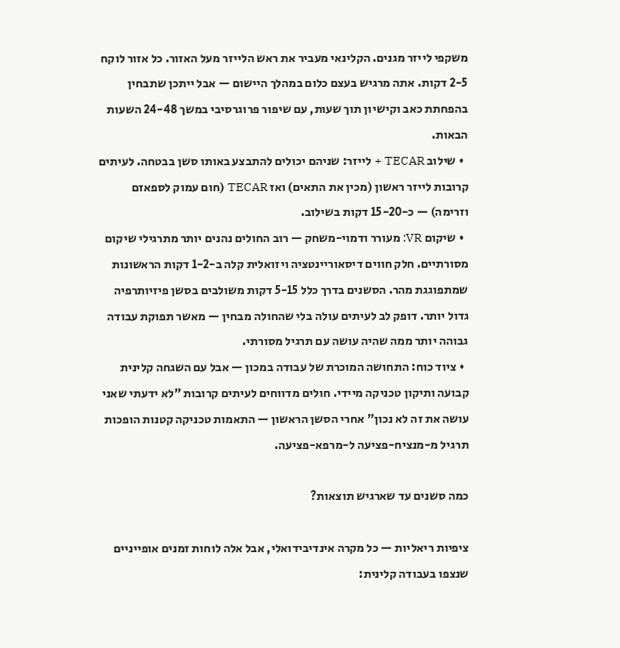משקפי לייזר מגנים. הקלינאי מעביר את ראש הלייזר מעל האזור. כל אזור לוקח 2-5 דקות. אתה מרגיש בעצם כלום במהלך היישום — אבל ייתכן שתבחין בהפחתת כאב וקישיון תוך שעות, עם שיפור פרוגרסיבי במשך 24-48 השעות הבאות.
  • שילוב TECAR + לייזר: שניהם יכולים להתבצע באותו סשן בבטחה. לעיתים קרובות לייזר ראשון (מכין את התאים) ואז TECAR (חום עמוק לספאזם וזרימה) — כ-15-20 דקות בשילוב.
  • שיקום VR: מעורר ודמוי-משחק — רוב החולים נהנים יותר מתרגילי שיקום מסורתיים. חלק חווים דיסאוריינטציה ויזואלית קלה ב-1-2 דקות הראשונות שמתפוגגת מהר. הסשנים בדרך כלל 5-15 דקות משולבים בסשן פיזיותרפיה גדול יותר. דופק לב לעיתים עולה בלי שהחולה מבחין — מאשר תפוקת עבודה גבוהה יותר ממה שהיה עושה עם תרגיל מסורתי.
  • ציוד כוח: התחושה המוכרת של עבודה במכון — אבל עם השגחה קלינית קבועה ותיקון טכניקה מיידי. חולים מדווחים לעיתים קרובות "לא ידעתי שאני עושה את זה לא נכון" אחרי הסשן הראשון — התאמות טכניקה קטנות הופכות תרגיל מ-מנציח-פציעה ל-מרפא-פציעה.

כמה סשנים עד שארגיש תוצאות?

ציפיות ריאליות — כל מקרה אינדיבידואלי, אבל אלה לוחות זמנים אופייניים שנצפו בעבודה קלינית: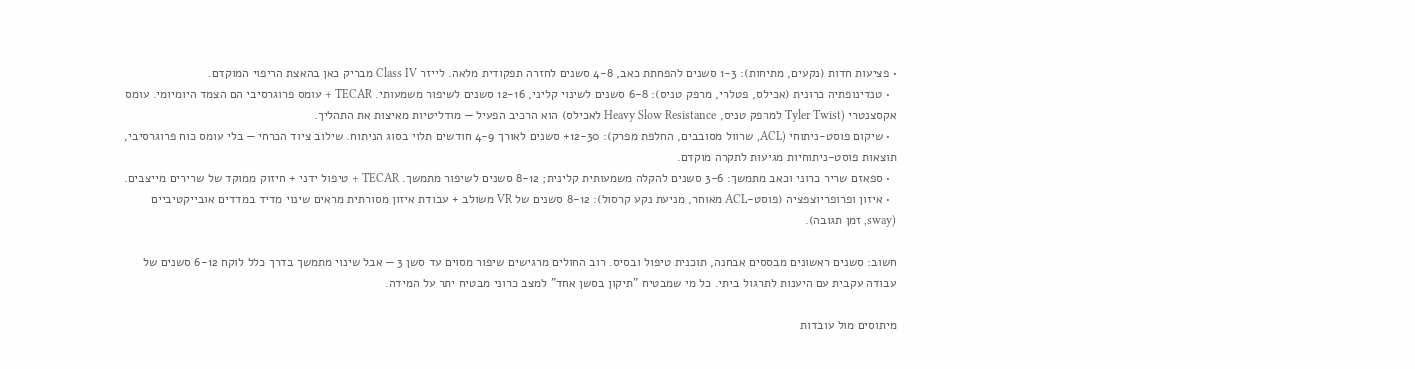• פציעות חדות (נקעים, מתיחות): 1-3 סשנים להפחתת כאב, 4-8 סשנים לחזרה תפקודית מלאה. לייזר Class IV מבריק כאן בהאצת הריפוי המוקדם.
  • טנדינופתיה כרונית (אכילס, פטלרי, מרפק טניס): 6-8 סשנים לשינוי קליני, 12-16 סשנים לשיפור משמעותי. TECAR + עומס פרוגרסיבי הם הצמד היומיומי. עומס אקסצנטרי (Tyler Twist למרפק טניס, Heavy Slow Resistance לאכילס) הוא הרכיב הפעיל — מודליטיות מאיצות את התהליך.
  • שיקום פוסט-ניתוחי (ACL, שרוול מסובבים, החלפת מפרק): 12-30+ סשנים לאורך 4-9 חודשים תלוי בסוג הניתוח. שילוב ציוד הכרחי — בלי עומס כוח פרוגרסיבי, תוצאות פוסט-ניתוחיות מגיעות לתקרה מוקדם.
  • ספאזם שריר כרוני וכאב מתמשך: 3-6 סשנים להקלה משמעותית קלינית; 8-12 סשנים לשיפור מתמשך. TECAR + טיפול ידני + חיזוק ממוקד של שרירים מייצבים.
  • איזון ופרופריוצפציה (פוסט-ACL מאוחר, מניעת נקע קרסול): 8-12 סשנים של VR משולב + עבודת איזון מסורתית מראים שינוי מדיד במדדים אובייקטיביים (sway, זמן תגובה).

חשוב: סשנים ראשונים מבססים אבחנה, תוכנית טיפול ובסיס. רוב החולים מרגישים שיפור מסוים עד סשן 3 — אבל שינוי מתמשך בדרך כלל לוקח 6-12 סשנים של עבודה עקבית עם היענות לתרגול ביתי. כל מי שמבטיח "תיקון בסשן אחד" למצב כרוני מבטיח יתר על המידה.

מיתוסים מול עובדות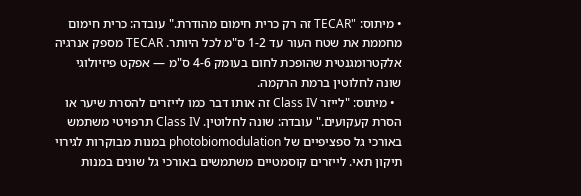• מיתוס: "TECAR זה רק כרית חימום מהודרת." עובדה: כרית חימום מחממת את שטח העור עד 1-2 ס"מ לכל היותר. TECAR מספק אנרגיה אלקטרומגנטית שהופכת לחום בעומק 4-6 ס"מ — אפקט פיזיולוגי שונה לחלוטין ברמת הרקמה.
  • מיתוס: "לייזר Class IV זה אותו דבר כמו לייזרים להסרת שיער או הסרת קעקועים." עובדה: שונה לחלוטין. Class IV תרפויטי משתמש באורכי גל ספציפיים של photobiomodulation במנות מבוקרות לגירוי תיקון תאי. לייזרים קוסמטיים משתמשים באורכי גל שונים במנות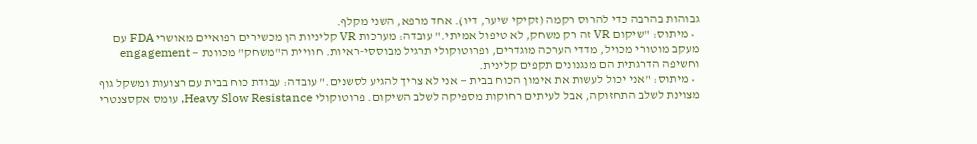גבוהות בהרבה כדי להרוס רקמה (זקיקי שיער, דיו). אחד מרפא, השני מקלף.
  • מיתוס: "שיקום VR זה רק משחק, לא טיפול אמיתי." עובדה: מערכות VR קליניות הן מכשירים רפואיים מאושרי FDA עם מעקב מוטורי מכויל, מדדי הערכה מוגדרים, ופרוטוקולי תרגיל מבוססי-ראיות. חוויית ה"משחק" מכוונת — engagement וחשיפה הדרגתית הם מנגנונים תקפים קלינית.
  • מיתוס: "אני יכול לעשות את אימון הכוח בבית — אני לא צריך להגיע לסשנים." עובדה: עבודת כוח בבית עם רצועות ומשקל גוף מצוינת לשלב התחזוקה, אבל לעיתים רחוקות מספיקה לשלב השיקום. פרוטוקולי Heavy Slow Resistance, עומס אקסצנטרי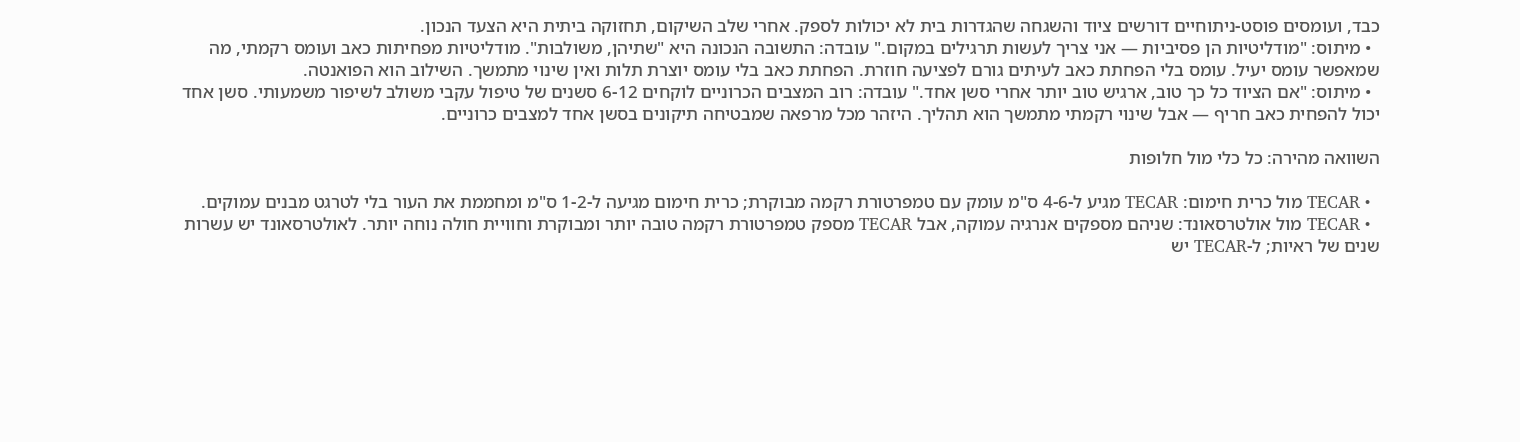כבד, ועומסים פוסט-ניתוחיים דורשים ציוד והשגחה שהגדרות בית לא יכולות לספק. אחרי שלב השיקום, תחזוקה ביתית היא הצעד הנכון.
  • מיתוס: "מודליטיות הן פסיביות — אני צריך לעשות תרגילים במקום." עובדה: התשובה הנכונה היא "שתיהן, משולבות". מודליטיות מפחיתות כאב ועומס רקמתי, מה שמאפשר עומס יעיל. עומס בלי הפחתת כאב לעיתים גורם לפציעה חוזרת. הפחתת כאב בלי עומס יוצרת תלות ואין שינוי מתמשך. השילוב הוא הפואנטה.
  • מיתוס: "אם הציוד כל כך טוב, ארגיש טוב יותר אחרי סשן אחד." עובדה: רוב המצבים הכרוניים לוקחים 6-12 סשנים של טיפול עקבי משולב לשיפור משמעותי. סשן אחד יכול להפחית כאב חריף — אבל שינוי רקמתי מתמשך הוא תהליך. היזהר מכל מרפאה שמבטיחה תיקונים בסשן אחד למצבים כרוניים.

השוואה מהירה: כל כלי מול חלופות

  • TECAR מול כרית חימום: TECAR מגיע ל-4-6 ס"מ עומק עם טמפרטורת רקמה מבוקרת; כרית חימום מגיעה ל-1-2 ס"מ ומחממת את העור בלי לטרגט מבנים עמוקים.
  • TECAR מול אולטרסאונד: שניהם מספקים אנרגיה עמוקה, אבל TECAR מספק טמפרטורת רקמה טובה יותר ומבוקרת וחוויית חולה נוחה יותר. לאולטרסאונד יש עשרות שנים של ראיות; ל-TECAR יש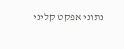נתוני אפקט קליני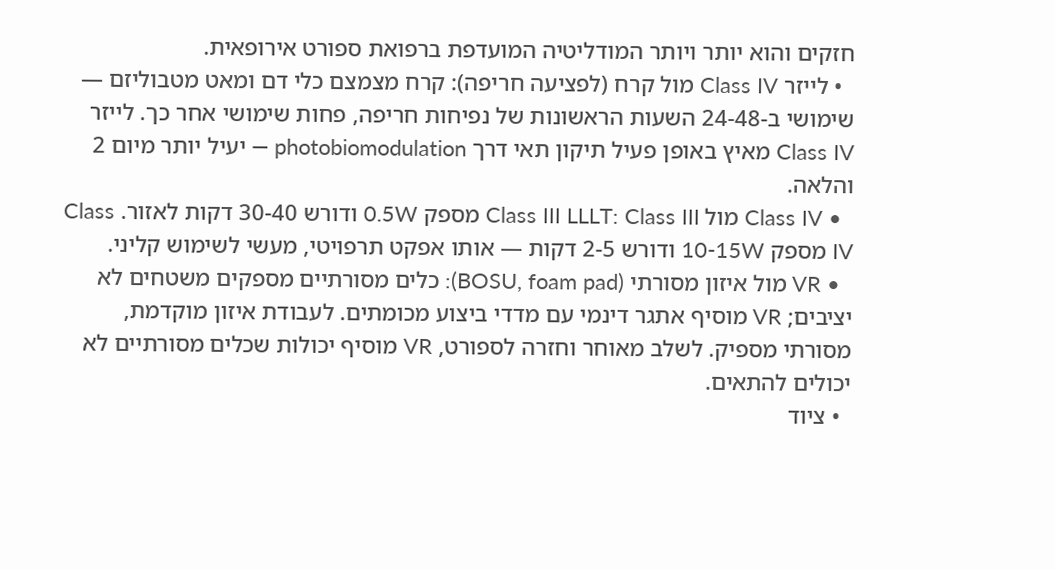חזקים והוא יותר ויותר המודליטיה המועדפת ברפואת ספורט אירופאית.
  • לייזר Class IV מול קרח (לפציעה חריפה): קרח מצמצם כלי דם ומאט מטבוליזם — שימושי ב-24-48 השעות הראשונות של נפיחות חריפה, פחות שימושי אחר כך. לייזר Class IV מאיץ באופן פעיל תיקון תאי דרך photobiomodulation — יעיל יותר מיום 2 והלאה.
  • Class IV מול Class III LLLT: Class III מספק 0.5W ודורש 30-40 דקות לאזור. Class IV מספק 10-15W ודורש 2-5 דקות — אותו אפקט תרפויטי, מעשי לשימוש קליני.
  • VR מול איזון מסורתי (BOSU, foam pad): כלים מסורתיים מספקים משטחים לא יציבים; VR מוסיף אתגר דינמי עם מדדי ביצוע מכומתים. לעבודת איזון מוקדמת, מסורתי מספיק. לשלב מאוחר וחזרה לספורט, VR מוסיף יכולות שכלים מסורתיים לא יכולים להתאים.
  • ציוד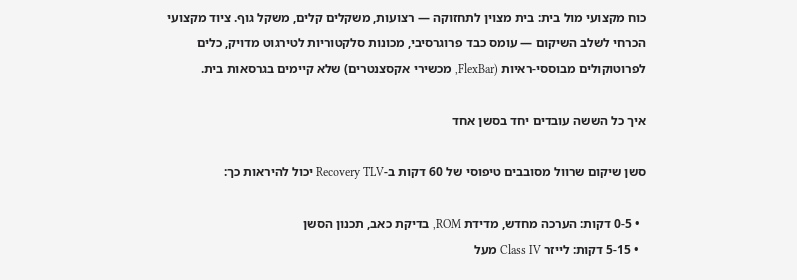כוח מקצועי מול בית: בית מצוין לתחזוקה — רצועות, משקלים קלים, משקל גוף. ציוד מקצועי הכרחי לשלב השיקום — עומס כבד פרוגרסיבי, מכונות סלקטוריות לטירגוט מדויק, כלים לפרוטוקולים מבוססי-ראיות (FlexBar, מכשירי אקסצנטרים) שלא קיימים בגרסאות בית.

איך כל הששה עובדים יחד בסשן אחד

סשן שיקום שרוול מסובבים טיפוסי של 60 דקות ב-Recovery TLV יכול להיראות כך:

  • 0-5 דקות: הערכה מחדש, מדידת ROM, בדיקת כאב, תכנון הסשן
  • 5-15 דקות: לייזר Class IV מעל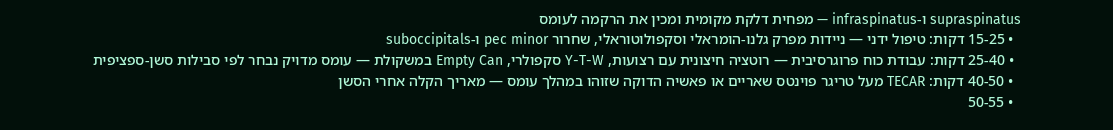supraspinatus ו-infraspinatus — מפחית דלקת מקומית ומכין את הרקמה לעומס
  • 15-25 דקות: טיפול ידני — ניידות מפרק גלנו-הומראלי וסקפולוטוראלי, שחרור pec minor ו-suboccipitals
  • 25-40 דקות: עבודת כוח פרוגרסיבית — רוטציה חיצונית עם רצועות, Y-T-W סקפולרי, Empty Can במשקולת — עומס מדויק נבחר לפי סבילות סשן-ספציפית
  • 40-50 דקות: TECAR מעל טריגר פוינטס שאריים או פאשיה הדוקה שזוהו במהלך עומס — מאריך הקלה אחרי הסשן
  • 50-55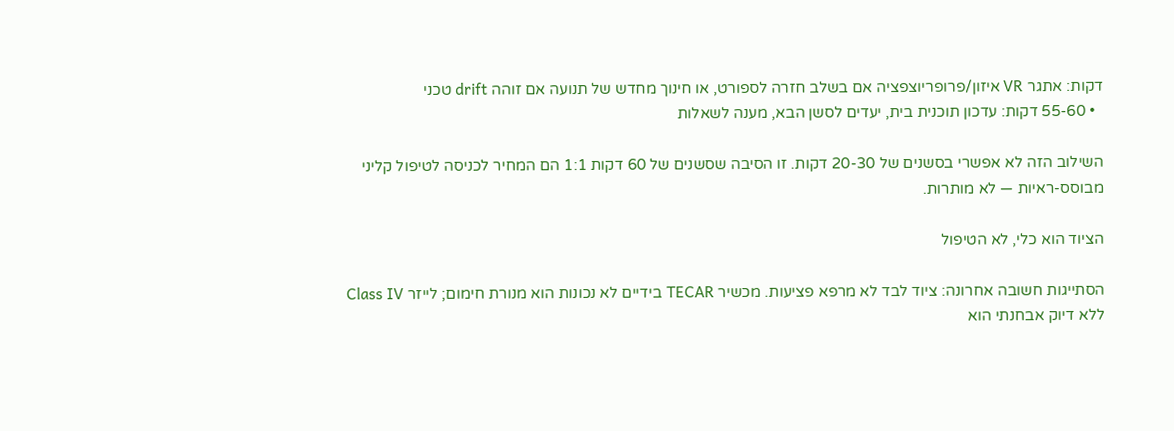דקות: אתגר VR איזון/פרופריוצפציה אם בשלב חזרה לספורט, או חינוך מחדש של תנועה אם זוהה drift טכני
  • 55-60 דקות: עדכון תוכנית בית, יעדים לסשן הבא, מענה לשאלות

השילוב הזה לא אפשרי בסשנים של 20-30 דקות. זו הסיבה שסשנים של 60 דקות 1:1 הם המחיר לכניסה לטיפול קליני מבוסס-ראיות — לא מותרות.

הציוד הוא כלי, לא הטיפול

הסתייגות חשובה אחרונה: ציוד לבד לא מרפא פציעות. מכשיר TECAR בידיים לא נכונות הוא מנורת חימום; לייזר Class IV ללא דיוק אבחנתי הוא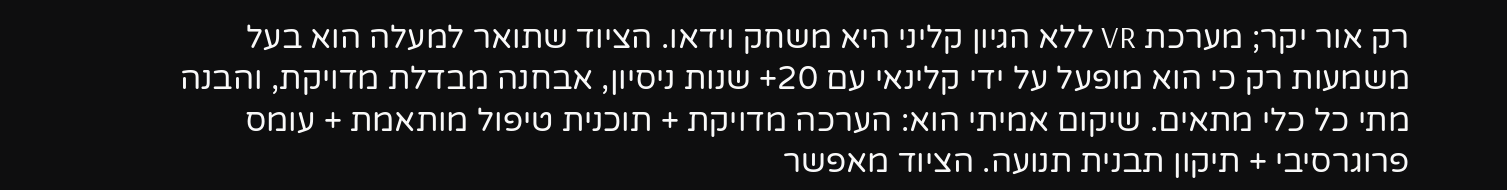רק אור יקר; מערכת VR ללא הגיון קליני היא משחק וידאו. הציוד שתואר למעלה הוא בעל משמעות רק כי הוא מופעל על ידי קלינאי עם 20+ שנות ניסיון, אבחנה מבדלת מדויקת, והבנה מתי כל כלי מתאים. שיקום אמיתי הוא: הערכה מדויקת + תוכנית טיפול מותאמת + עומס פרוגרסיבי + תיקון תבנית תנועה. הציוד מאפשר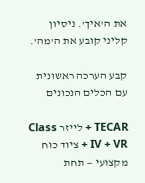את ה'איך'. ניסיון קליני קובע את ה'מה'.

קבע הערכה ראשונית עם הכלים הנכונים

TECAR + לייזר Class IV + VR + ציוד כוח מקצועי — תחת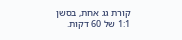קורת גג אחת, בסשן 1:1 של 60 דקות.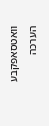וואטסאפקבע הערכה